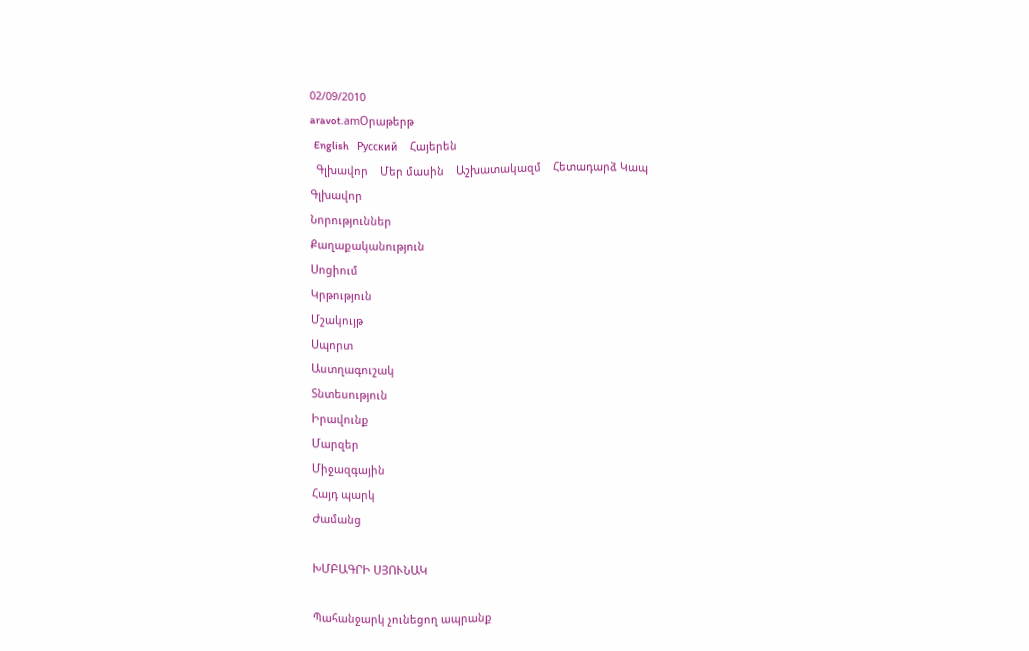02/09/2010
aravot.amՕրաթերթ
  English    Русский    Հայերեն
  Գլխավոր    Մեր մասին    Աշխատակազմ    Հետադարձ Կապ
Գլխավոր
Նորություններ
Քաղաքականություն
Սոցիում
Կրթություն
Մշակույթ
Սպորտ
Աստղագուշակ
Տնտեսություն
Իրավունք
Մարզեր
Միջազգային
Հայդ պարկ
Ժամանց

ԽՄԲԱԳՐԻ ՍՅՈՒՆԱԿ

Պահանջարկ չունեցող ապրանք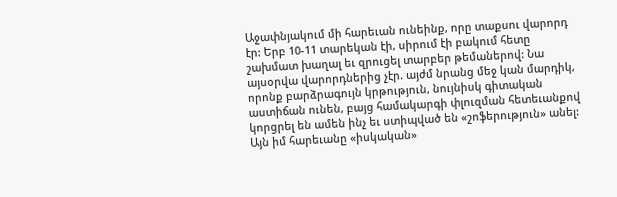Աջափնյակում մի հարեւան ունեինք, որը տաքսու վարորդ էր: Երբ 10-11 տարեկան էի, սիրում էի բակում հետը շախմատ խաղալ եւ զրուցել տարբեր թեմաներով: Նա այսօրվա վարորդներից չէր. այժմ նրանց մեջ կան մարդիկ, որոնք բարձրագույն կրթություն, նույնիսկ գիտական աստիճան ունեն, բայց համակարգի փլուզման հետեւանքով կորցրել են ամեն ինչ եւ ստիպված են «շոֆերություն» անել: Այն իմ հարեւանը «իսկական»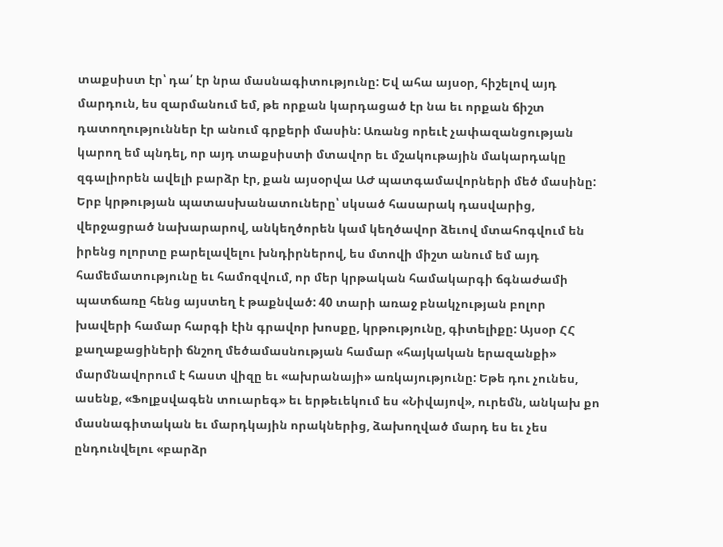տաքսիստ էր՝ դա՛ էր նրա մասնագիտությունը: Եվ ահա այսօր, հիշելով այդ մարդուն, ես զարմանում եմ, թե որքան կարդացած էր նա եւ որքան ճիշտ դատողություններ էր անում գրքերի մասին: Առանց որեւէ չափազանցության կարող եմ պնդել, որ այդ տաքսիստի մտավոր եւ մշակութային մակարդակը զգալիորեն ավելի բարձր էր, քան այսօրվա ԱԺ պատգամավորների մեծ մասինը:
Երբ կրթության պատասխանատուները՝ սկսած հասարակ դասվարից, վերջացրած նախարարով, անկեղծորեն կամ կեղծավոր ձեւով մտահոգվում են իրենց ոլորտը բարելավելու խնդիրներով, ես մտովի միշտ անում եմ այդ համեմատությունը եւ համոզվում, որ մեր կրթական համակարգի ճգնաժամի պատճառը հենց այստեղ է թաքնված: 40 տարի առաջ բնակչության բոլոր խավերի համար հարգի էին գրավոր խոսքը, կրթությունը, գիտելիքը: Այսօր ՀՀ քաղաքացիների ճնշող մեծամասնության համար «հայկական երազանքի» մարմնավորում է հաստ վիզը եւ «ախրանայի» առկայությունը: Եթե դու չունես, ասենք, «Ֆոլքսվագեն տուարեգ» եւ երթեւեկում ես «Նիվայով», ուրեմն, անկախ քո մասնագիտական եւ մարդկային որակներից, ձախողված մարդ ես եւ չես ընդունվելու «բարձր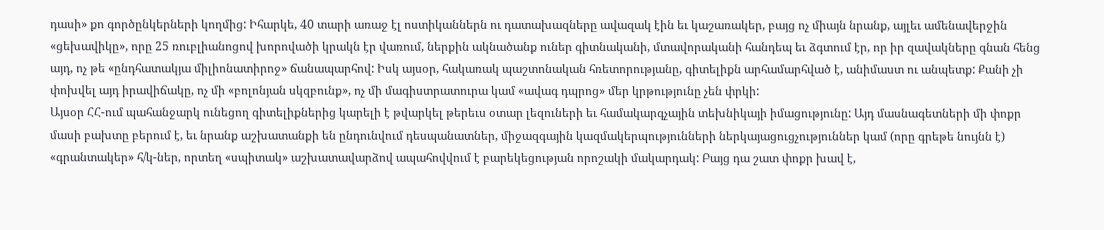դասի» քո գործընկերների կողմից: Իհարկե, 40 տարի առաջ էլ ոստիկաններն ու դատախազները ավազակ էին եւ կաշառակեր, բայց ոչ միայն նրանք, այլեւ ամենավերջին «ցեխավիկը», որը 25 ռուբլիանոցով խորովածի կրակն էր վառում, ներքին ակնածանք ուներ գիտնականի, մտավորականի հանդեպ եւ ձգտում էր, որ իր զավակները գնան հենց այդ, ոչ թե «ընդհատակյա միլիոնատիրոջ» ճանապարհով: Իսկ այսօր, հակառակ պաշտոնական հռետորությանը, գիտելիքն արհամարհված է, անիմաստ ու անպետք: Քանի չի փոխվել այդ իրավիճակը, ոչ մի «բոլոնյան սկզբունք», ոչ մի մագիստրատուրա կամ «ավագ դպրոց» մեր կրթությունը չեն փրկի:
Այսօր ՀՀ-ում պահանջարկ ունեցող գիտելիքներից կարելի է թվարկել թերեւս օտար լեզուների եւ համակարգչային տեխնիկայի իմացությունը: Այդ մասնագետների մի փոքր մասի բախտը բերում է, եւ նրանք աշխատանքի են ընդունվում դեսպանատներ, միջազգային կազմակերպությունների ներկայացուցչություններ կամ (որը գրեթե նույնն է) «գրանտակեր» հ/կ-ներ, որտեղ «սպիտակ» աշխատավարձով ապահովվում է բարեկեցության որոշակի մակարդակ: Բայց դա շատ փոքր խավ է,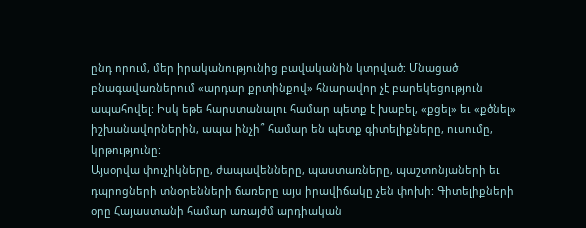ընդ որում, մեր իրականությունից բավականին կտրված: Մնացած բնագավառներում «արդար քրտինքով» հնարավոր չէ բարեկեցություն ապահովել: Իսկ եթե հարստանալու համար պետք է խաբել, «քցել» եւ «քծնել» իշխանավորներին, ապա ինչի՞ համար են պետք գիտելիքները, ուսումը, կրթությունը:
Այսօրվա փուչիկները, ժապավենները, պաստառները, պաշտոնյաների եւ դպրոցների տնօրենների ճառերը այս իրավիճակը չեն փոխի: Գիտելիքների օրը Հայաստանի համար առայժմ արդիական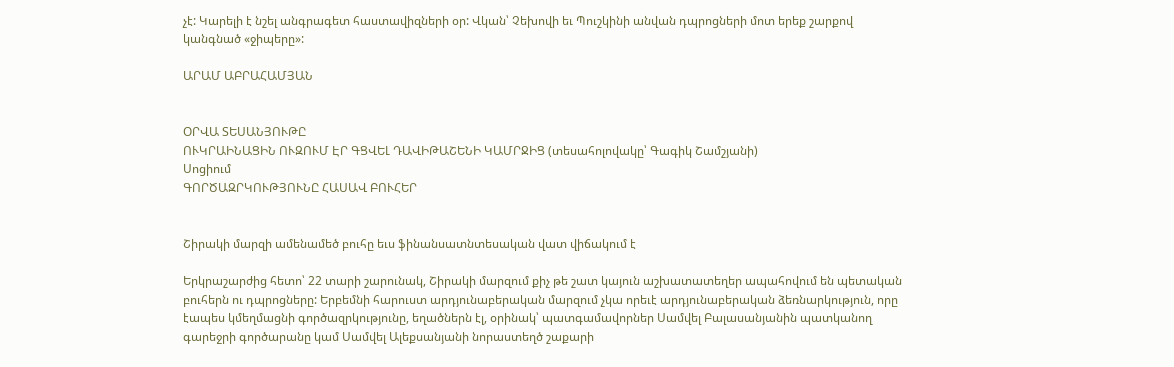չէ: Կարելի է նշել անգրագետ հաստավիզների օր: Վկան՝ Չեխովի եւ Պուշկինի անվան դպրոցների մոտ երեք շարքով կանգնած «ջիպերը»:

ԱՐԱՄ ԱԲՐԱՀԱՄՅԱՆ


ՕՐՎԱ ՏԵՍԱՆՅՈՒԹԸ
ՈՒԿՐԱԻՆԱՑԻՆ ՈՒԶՈՒՄ ԷՐ ԳՑՎԵԼ ԴԱՎԻԹԱՇԵՆԻ ԿԱՄՐՋԻՑ (տեսահոլովակը՝ Գագիկ Շամշյանի)
Սոցիում
ԳՈՐԾԱԶՐԿՈՒԹՅՈՒՆԸ ՀԱՍԱՎ ԲՈՒՀԵՐ


Շիրակի մարզի ամենամեծ բուհը եւս ֆինանսատնտեսական վատ վիճակում է

Երկրաշարժից հետո՝ 22 տարի շարունակ, Շիրակի մարզում քիչ թե շատ կայուն աշխատատեղեր ապահովում են պետական բուհերն ու դպրոցները: Երբեմնի հարուստ արդյունաբերական մարզում չկա որեւէ արդյունաբերական ձեռնարկություն, որը էապես կմեղմացնի գործազրկությունը, եղածներն էլ, օրինակ՝ պատգամավորներ Սամվել Բալասանյանին պատկանող գարեջրի գործարանը կամ Սամվել Ալեքսանյանի նորաստեղծ շաքարի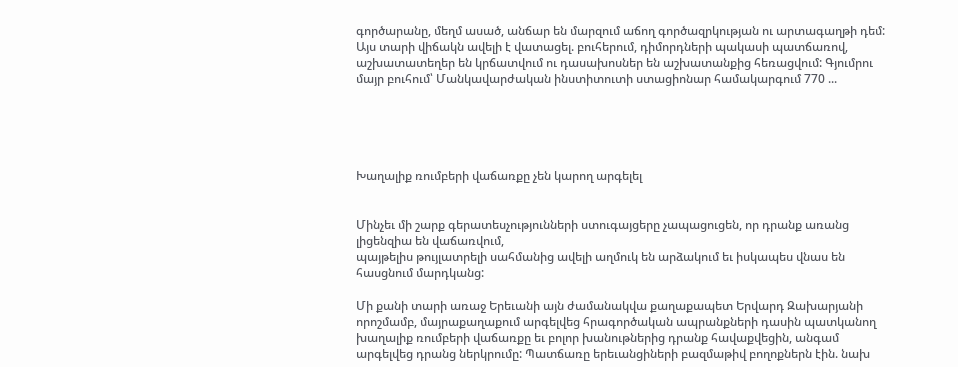գործարանը, մեղմ ասած, անճար են մարզում աճող գործազրկության ու արտագաղթի դեմ: Այս տարի վիճակն ավելի է վատացել. բուհերում, դիմորդների պակասի պատճառով, աշխատատեղեր են կրճատվում ու դասախոսներ են աշխատանքից հեռացվում: Գյումրու մայր բուհում՝ Մանկավարժական ինստիտուտի ստացիոնար համակարգում 770 ...





Խաղալիք ռումբերի վաճառքը չեն կարող արգելել


Մինչեւ մի շարք գերատեսչությունների ստուգայցերը չապացուցեն, որ դրանք առանց լիցենզիա են վաճառվում,
պայթելիս թույլատրելի սահմանից ավելի աղմուկ են արձակում եւ իսկապես վնաս են հասցնում մարդկանց:

Մի քանի տարի առաջ Երեւանի այն ժամանակվա քաղաքապետ Երվարդ Զախարյանի որոշմամբ, մայրաքաղաքում արգելվեց հրագործական ապրանքների դասին պատկանող խաղալիք ռումբերի վաճառքը եւ բոլոր խանութներից դրանք հավաքվեցին, անգամ արգելվեց դրանց ներկրումը: Պատճառը երեւանցիների բազմաթիվ բողոքներն էին. նախ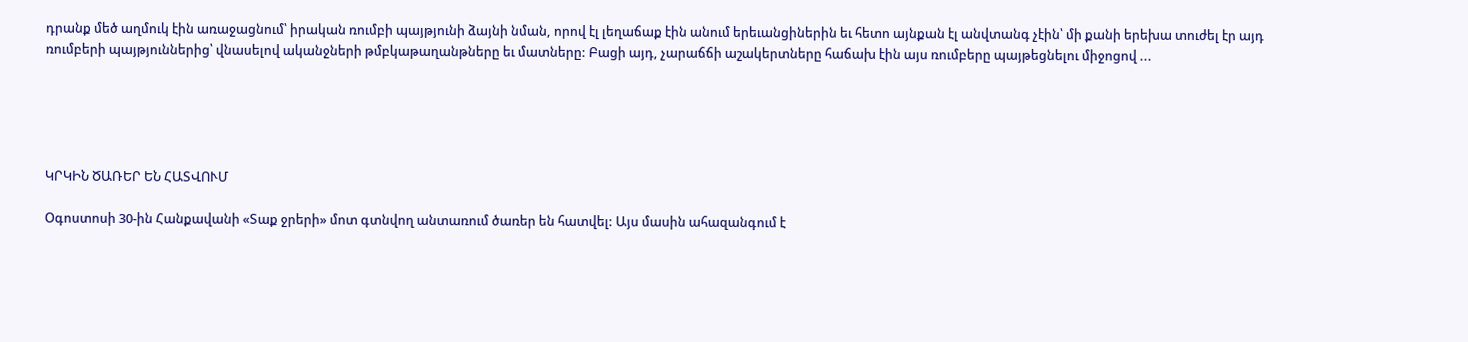դրանք մեծ աղմուկ էին առաջացնում՝ իրական ռումբի պայթյունի ձայնի նման, որով էլ լեղաճաք էին անում երեւանցիներին եւ հետո այնքան էլ անվտանգ չէին՝ մի քանի երեխա տուժել էր այդ ռումբերի պայթյուններից՝ վնասելով ականջների թմբկաթաղանթները եւ մատները: Բացի այդ, չարաճճի աշակերտները հաճախ էին այս ռումբերը պայթեցնելու միջոցով ...





ԿՐԿԻՆ ԾԱՌԵՐ ԵՆ ՀԱՏՎՈՒՄ

Օգոստոսի 30-ին Հանքավանի «Տաք ջրերի» մոտ գտնվող անտառում ծառեր են հատվել: Այս մասին ահազանգում է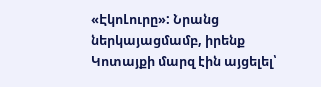«ԷկոԼուրը»: Նրանց ներկայացմամբ, իրենք Կոտայքի մարզ էին այցելել՝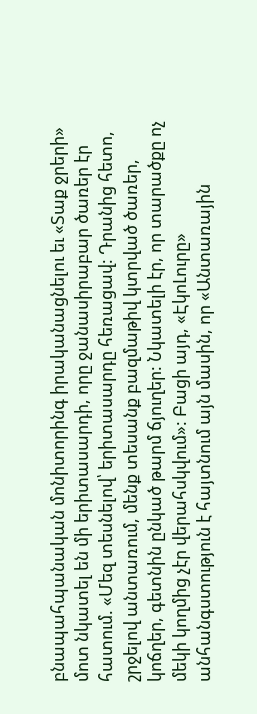բնապահպանական մոնիտորինգ իրականացնելու եւ «Տաք ջրերի» մոտ նկատել են մի երիտասարդի, որը ջանասիրաբար ծառեր էր հատում. «Մեզ տեսնելով՝ երիտասարդը հեռացավ: Դրանից հետո, շրջելով անտառում, մենք տեսանք բազմաթիվ կտրված ծառեր, կոճղեր, գետնին ընկած թարմ ճյուղեր: Նկատելի էր, որ տարածքը ոչ մեկի կողմից չէր վերահսկվում»: Բացի այդ, «ԷկոԼուրը» անհանգստություն է հայտնում այն մասին, որ «Անտառային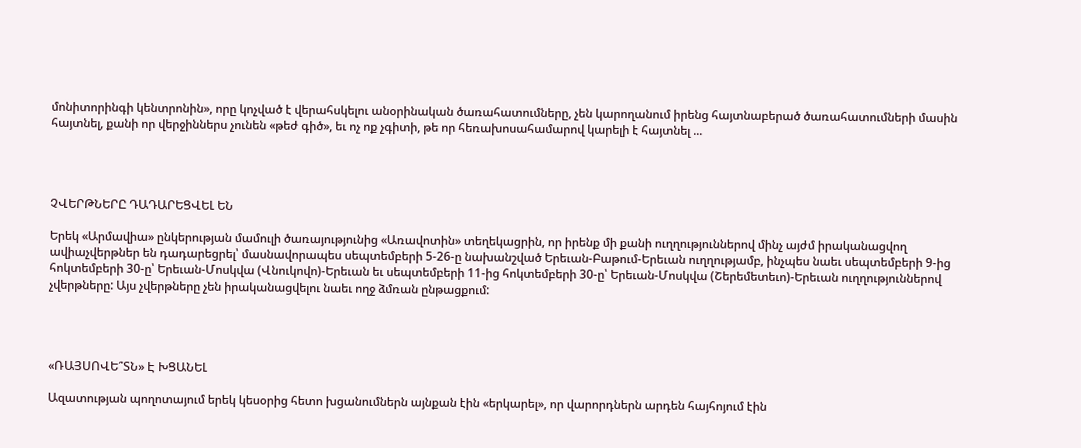մոնիտորինգի կենտրոնին», որը կոչված է վերահսկելու անօրինական ծառահատումները, չեն կարողանում իրենց հայտնաբերած ծառահատումների մասին հայտնել, քանի որ վերջիններս չունեն «թեժ գիծ», եւ ոչ ոք չգիտի, թե որ հեռախոսահամարով կարելի է հայտնել ...




ՉՎԵՐԹՆԵՐԸ ԴԱԴԱՐԵՑՎԵԼ ԵՆ

Երեկ «Արմավիա» ընկերության մամուլի ծառայությունից «Առավոտին» տեղեկացրին, որ իրենք մի քանի ուղղություններով մինչ այժմ իրականացվող ավիաչվերթներ են դադարեցրել՝ մասնավորապես սեպտեմբերի 5-26-ը նախանշված Երեւան-Բաթում-Երեւան ուղղությամբ, ինչպես նաեւ սեպտեմբերի 9-ից հոկտեմբերի 30-ը՝ Երեւան-Մոսկվա (Վնուկովո)-Երեւան եւ սեպտեմբերի 11-ից հոկտեմբերի 30-ը՝ Երեւան-Մոսկվա (Շերեմետեւո)-Երեւան ուղղություններով չվերթները: Այս չվերթները չեն իրականացվելու նաեւ ողջ ձմռան ընթացքում:




«ՌԱՅՍՈՎԵ՞ՏՆ» Է ԽՑԱՆԵԼ

Ազատության պողոտայում երեկ կեսօրից հետո խցանումներն այնքան էին «երկարել», որ վարորդներն արդեն հայհոյում էին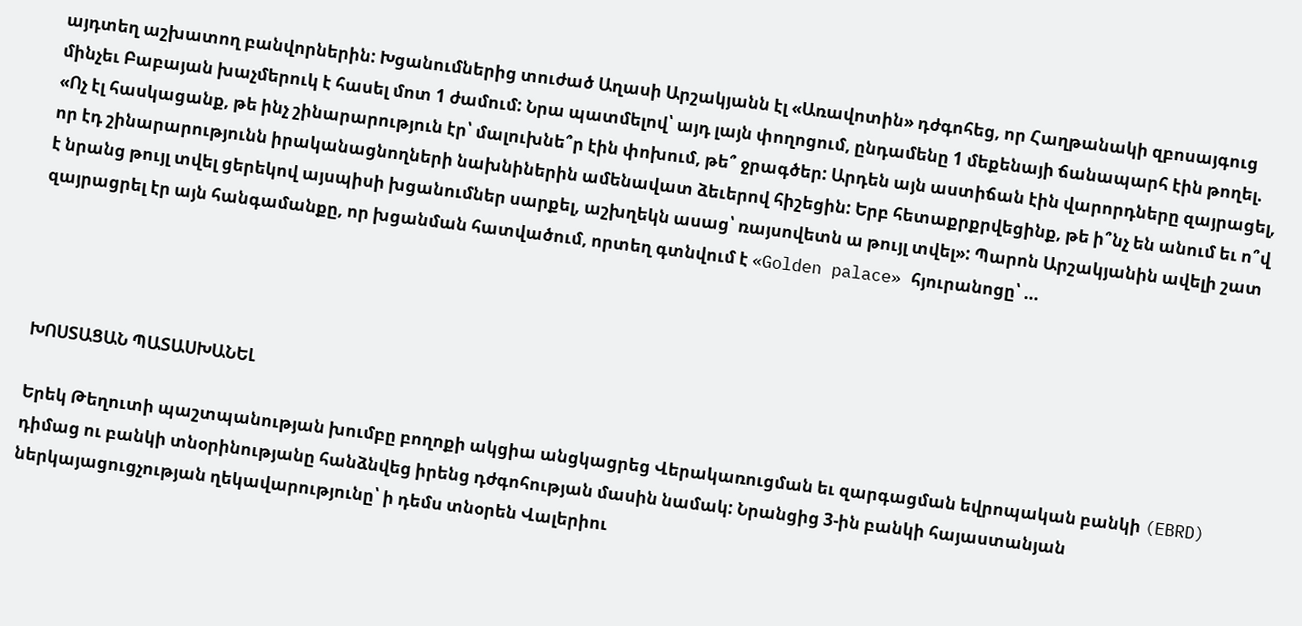այդտեղ աշխատող բանվորներին: Խցանումներից տուժած Աղասի Արշակյանն էլ «Առավոտին» դժգոհեց, որ Հաղթանակի զբոսայգուց մինչեւ Բաբայան խաչմերուկ է հասել մոտ 1 ժամում: Նրա պատմելով՝ այդ լայն փողոցում, ընդամենը 1 մեքենայի ճանապարհ էին թողել. «Ոչ էլ հասկացանք, թե ինչ շինարարություն էր՝ մալուխնե՞ր էին փոխում, թե՞ ջրագծեր: Արդեն այն աստիճան էին վարորդները զայրացել, որ էդ շինարարությունն իրականացնողների նախնիներին ամենավատ ձեւերով հիշեցին: Երբ հետաքրքրվեցինք, թե ի՞նչ են անում եւ ո՞վ է նրանց թույլ տվել ցերեկով այսպիսի խցանումներ սարքել, աշխղեկն ասաց՝ ռայսովետն ա թույլ տվել»: Պարոն Արշակյանին ավելի շատ զայրացրել էր այն հանգամանքը, որ խցանման հատվածում, որտեղ գտնվում է «Golden palace» հյուրանոցը՝ ...




ԽՈՍՏԱՑԱՆ ՊԱՏԱՍԽԱՆԵԼ

Երեկ Թեղուտի պաշտպանության խումբը բողոքի ակցիա անցկացրեց Վերակառուցման եւ զարգացման եվրոպական բանկի (EBRD) դիմաց ու բանկի տնօրինությանը հանձնվեց իրենց դժգոհության մասին նամակ: Նրանցից 3-ին բանկի հայաստանյան ներկայացուցչության ղեկավարությունը՝ ի դեմս տնօրեն Վալերիու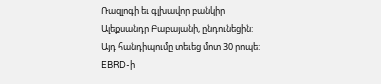Ռազլոգի եւ գլխավոր բանկիր Ալեքսանդր Բաբայանի, ընդունեցին: Այդ հանդիպումը տեւեց մոտ 30 րոպե: EBRD-ի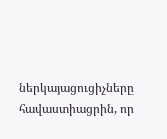ներկայացուցիչները հավաստիացրին, որ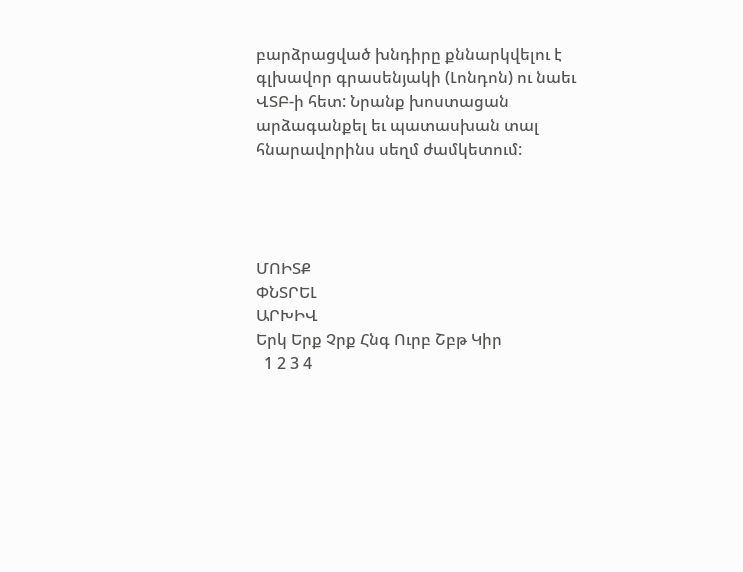բարձրացված խնդիրը քննարկվելու է գլխավոր գրասենյակի (Լոնդոն) ու նաեւ ՎՏԲ-ի հետ: Նրանք խոստացան արձագանքել եւ պատասխան տալ հնարավորինս սեղմ ժամկետում:




ՄՈԻՏՔ
ՓՆՏՐԵԼ
ԱՐԽԻՎ
Երկ Երք Չրք Հնգ Ուրբ Շբթ Կիր
  1 2 3 4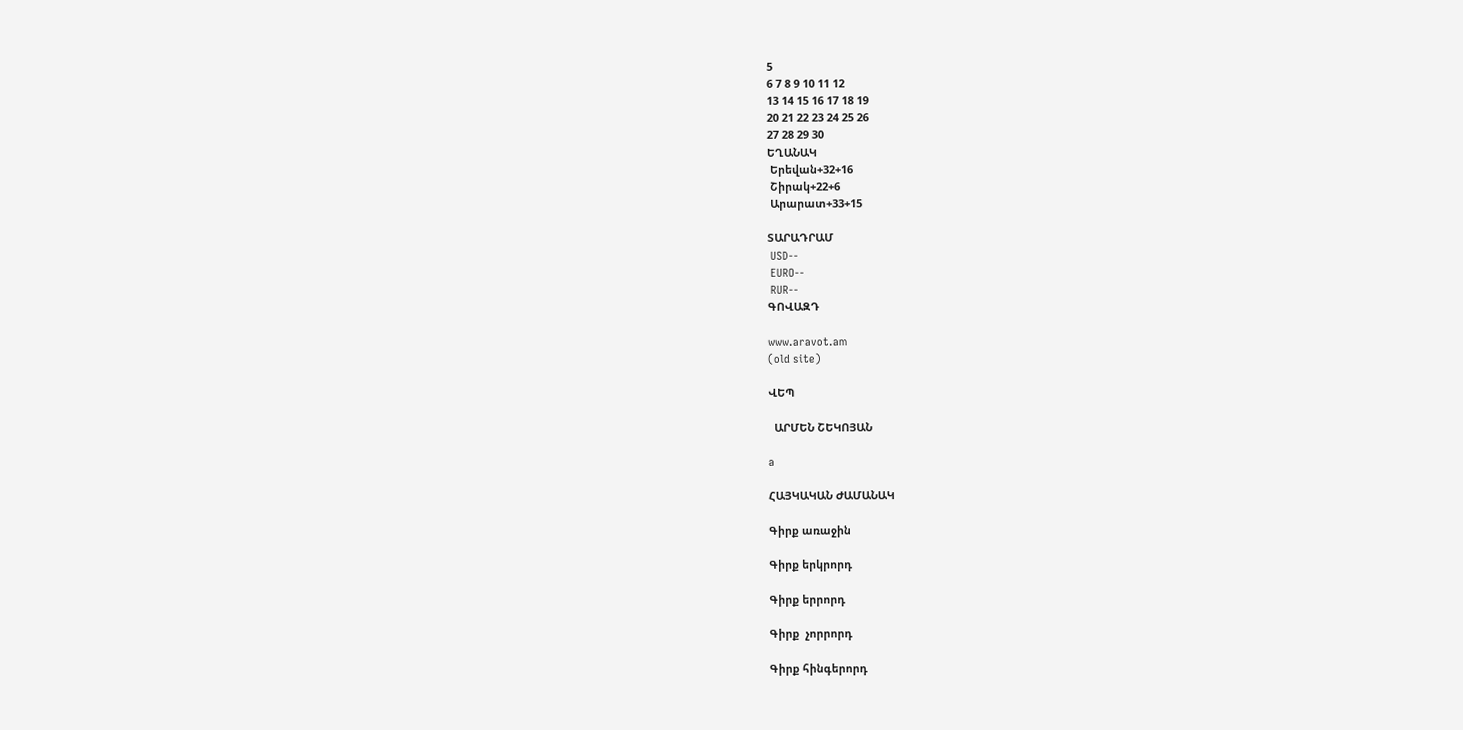5
6 7 8 9 10 11 12
13 14 15 16 17 18 19
20 21 22 23 24 25 26
27 28 29 30
ԵՂԱՆԱԿ
 Երեվան+32+16
 Շիրակ+22+6
 Արարատ+33+15

ՏԱՐԱԴՐԱՄ
 USD--
 EURO--
 RUR--
ԳՈՎԱԶԴ

www.aravot.am
(old site)

ՎԵՊ

  ԱՐՄԵՆ ՇԵԿՈՅԱՆ

a

ՀԱՅԿԱԿԱՆ ԺԱՄԱՆԱԿ

Գիրք առաջին

Գիրք երկրորդ

Գիրք երրորդ

Գիրք  չորրորդ

Գիրք հինգերորդ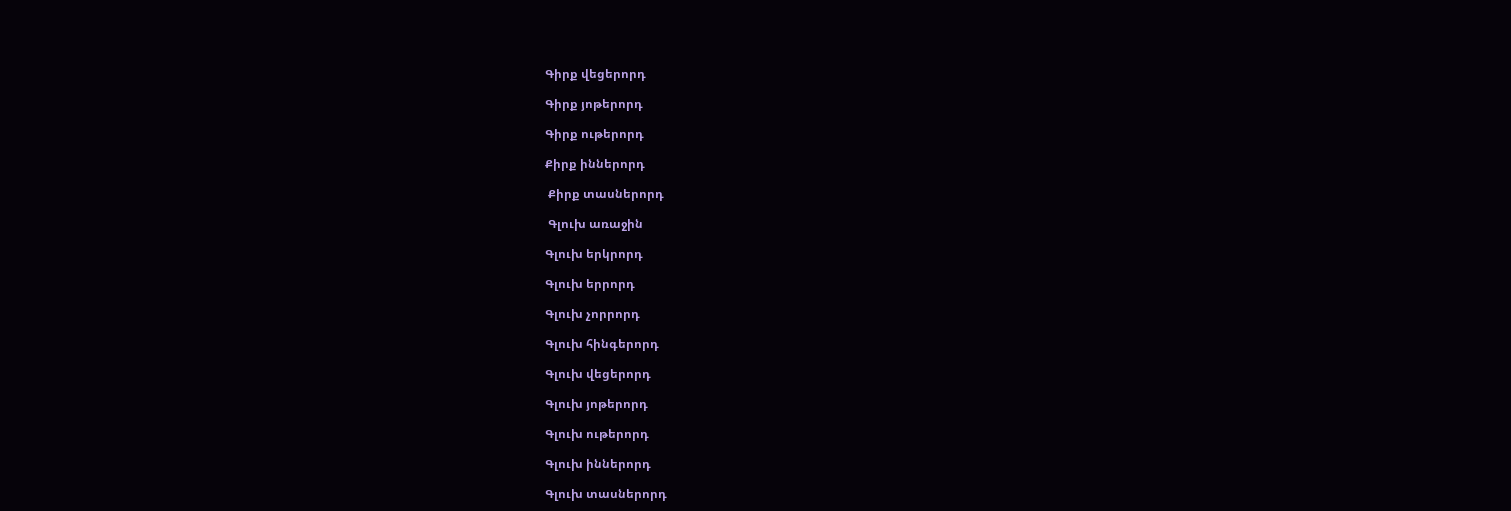Գիրք վեցերորդ

Գիրք յոթերորդ

Գիրք ութերորդ

Քիրք իններորդ

 Քիրք տասներորդ

 Գլուխ առաջին

Գլուխ երկրորդ

Գլուխ երրորդ

Գլուխ չորրորդ

Գլուխ հինգերորդ

Գլուխ վեցերորդ

Գլուխ յոթերորդ

Գլուխ ութերորդ

Գլուխ իններորդ

Գլուխ տասներորդ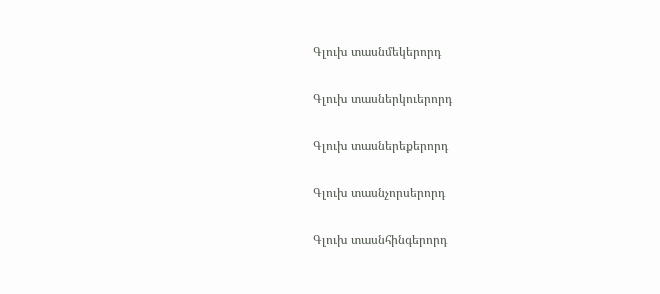Գլուխ տասնմեկերորդ

Գլուխ տասներկուերորդ

Գլուխ տասներեքերորդ

Գլուխ տասնչորսերորդ

Գլուխ տասնհինգերորդ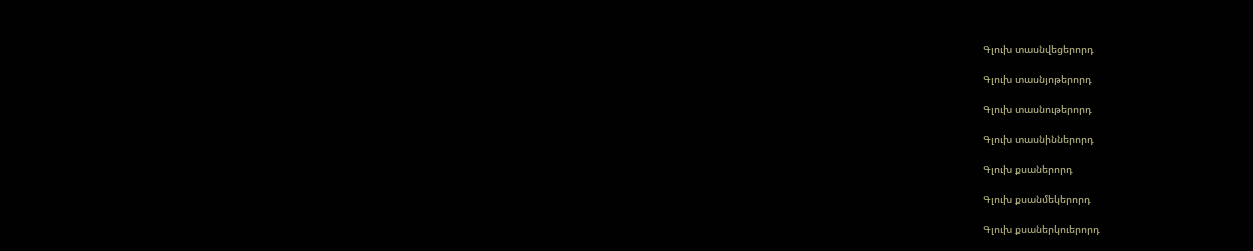Գլուխ տասնվեցերորդ

Գլուխ տասնյոթերորդ

Գլուխ տասնութերորդ

Գլուխ տասնիններորդ

Գլուխ քսաներորդ

Գլուխ քսանմեկերորդ

Գլուխ քսաներկուերորդ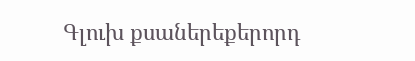Գլուխ քսաներեքերորդ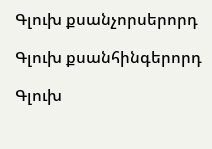Գլուխ քսանչորսերորդ

Գլուխ քսանհինգերորդ

Գլուխ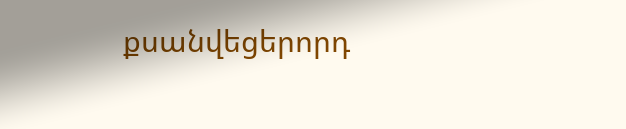քսանվեցերորդ